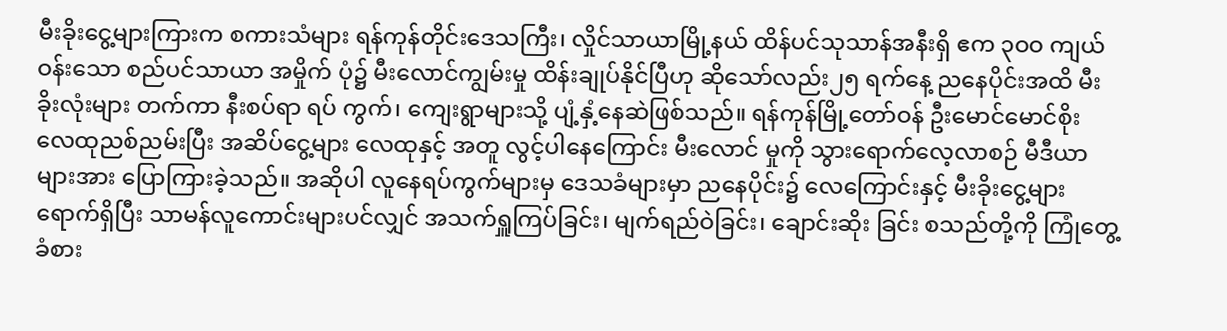မီးခိုးငွေ့များကြားက စကားသံများ ရန်ကုန်တိုင်းဒေသကြီး၊ လှိုင်သာယာမြို့နယ် ထိန်ပင်သုသာန်အနီးရှိ ဧက ၃ဝဝ ကျယ်ဝန်းသော စည်ပင်သာယာ အမှိုက် ပုံ၌ မီးလောင်ကျွမ်းမှု ထိန်းချုပ်နိုင်ပြီဟု ဆိုသော်လည်း၂၅ ရက်နေ့ ညနေပိုင်းအထိ မီးခိုးလုံးများ တက်ကာ နီးစပ်ရာ ရပ် ကွက်၊ ကျေးရွာများသို့ ပျံ့နှံ့နေဆဲဖြစ်သည်။ ရန်ကုန်မြို့တော်ဝန် ဦးမောင်မောင်စိုး လေထုညစ်ညမ်းပြီး အဆိပ်ငွေ့များ လေထုနှင့် အတူ လွင့်ပါနေကြောင်း မီးလောင် မှုကို သွားရောက်လေ့လာစဉ် မီဒီယာများအား ပြောကြားခဲ့သည်။ အဆိုပါ လူနေရပ်ကွက်များမှ ဒေသခံများမှာ ညနေပိုင်း၌ လေကြောင်းနှင့် မီးခိုးငွေ့များ ရောက်ရှိပြီး သာမန်လူကောင်းများပင်လျှင် အသက်ရှူကြပ်ခြင်း၊ မျက်ရည်ဝဲခြင်း၊ ချောင်းဆိုး ခြင်း စသည်တို့ကို ကြုံတွေ့ ခံစား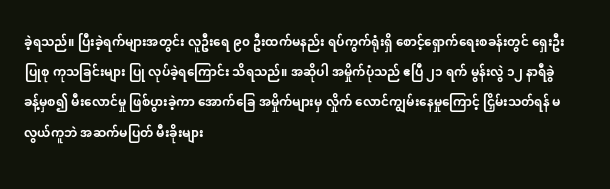ခဲ့ရသည်။ ပြီးခဲ့ရက်များအတွင်း လူဦးရေ ၉၀ ဦးထက်မနည်း ရပ်ကွက်ရုံးရှိ စောင့်ရှောက်ရေးစခန်းတွင် ရှေးဦးပြုစု ကုသခြင်းများ ပြု လုပ်ခဲ့ရကြောင်း သိရသည်။ အဆိုပါ အမှိုက်ပုံသည် ဧပြီ ၂၁ ရက် မွန်းလွဲ ၁၂ နာရီခွဲခန့်မှစ၍ မီးလောင်မှု ဖြစ်ပွားခဲ့ကာ အောက်ခြေ အမှိုက်များမှ လှိုက် လောင်ကျွမ်းနေမှုကြောင့် ငြှိမ်းသတ်ရန် မလွယ်ကူဘဲ အဆက်မပြတ် မီးခိုးများ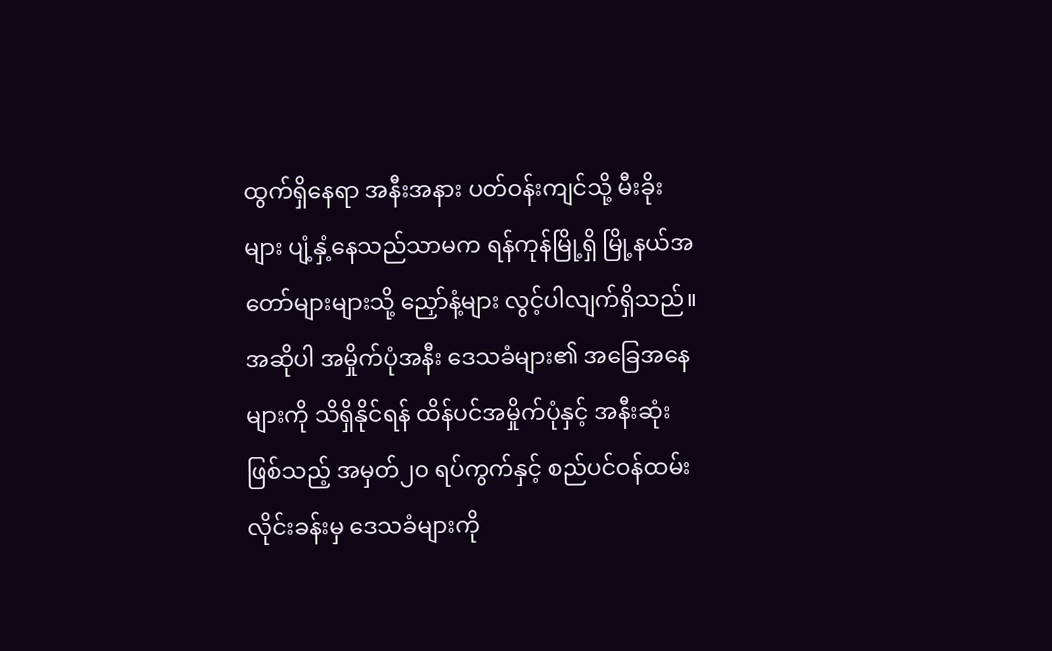ထွက်ရှိနေရာ အနီးအနား ပတ်ဝန်းကျင်သို့ မီးခိုးများ ပျံ့နှံ့နေသည်သာမက ရန်ကုန်မြို့ရှိ မြို့နယ်အတော်များများသို့ ညှော်နံ့များ လွင့်ပါလျက်ရှိသည်။ အဆိုပါ အမှိုက်ပုံအနီး ဒေသခံများ၏ အခြေအနေများကို သိရှိနိုင်ရန် ထိန်ပင်အမှိုက်ပုံနှင့် အနီးဆုံးဖြစ်သည့် အမှတ်၂၀ ရပ်ကွက်နှင့် စည်ပင်ဝန်ထမ်း လိုင်းခန်းမှ ဒေသခံများကို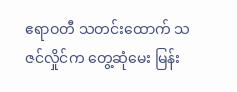ဧရာဝတီ သတင်းထောက် သဇင်လှိုင်က တွေ့ဆုံမေး မြန်း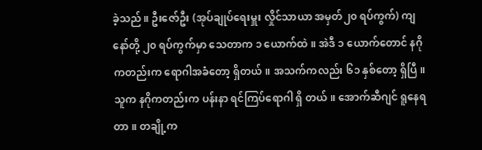ခဲ့သည်။ ဦးဇော်ဦး (အုပ်ချုပ်ရေးမှူး လှိုင်သာယာ အမှတ်၂၀ ရပ်ကွက်) ကျနော်တို့ ၂၀ ရပ်ကွက်မှာ သေတာက ၁ ယောက်ထဲ။ အဲဒီ ၁ ယောက်တောင် နဂိုကတည်းက ရောဂါအခံတော့ ရှိတယ်။ အသက်ကလည်း ၆၁ နှစ်တော့ ရှိပြီ။ သူက နဂိုကတည်းက ပန်းနာ ရင်ကြပ်ရောဂါ ရှိ တယ်။ အောက်ဆီဂျင် ရူနေရတာ။ တချို့က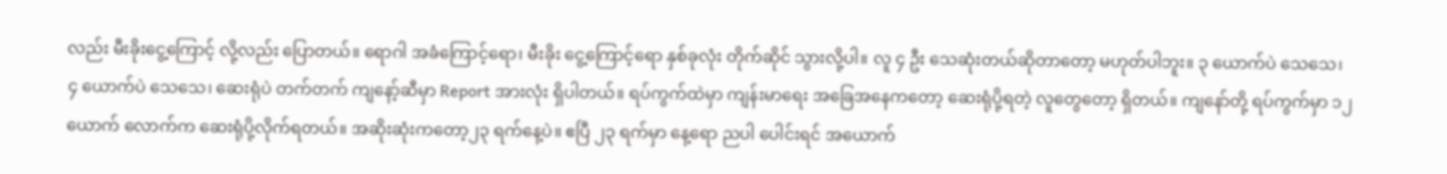လည်း မီးခိုးငွေ့ကြောင့် လို့လည်း ပြောတယ်။ ရောဂါ အခံကြောင့်ရော၊ မီးခိုး ငွေ့ကြောင့်ရော နှစ်ခုလုံး တိုက်ဆိုင် သွားလို့ပါ။ လူ ၄ ဦး သေဆုံးတယ်ဆိုတာတော့ မဟုတ်ပါဘူး။ ၃ ယောက်ပဲ သေသေ၊ ၄ ယောက်ပဲ သေသေ၊ ဆေးရုံပဲ တက်တက် ကျနော့်ဆီမှာ Report အားလုံး ရှိပါတယ်။ ရပ်ကွက်ထဲမှာ ကျန်းမာရေး အခြေအနေကတော့ ဆေးရုံပို့ရတဲ့ လူတွေတော့ ရှိတယ်။ ကျနော်တို့ ရပ်ကွက်မှာ ၁၂ ယောက် လောက်က ဆေးရုံပို့လိုက်ရတယ်။ အဆိုးဆုံးကတော့၂၃ ရက်နေ့ပဲ။ ဧပြီ ၂၃ ရက်မှာ နေ့ရော ညပါ ပေါင်းရင် အယောက်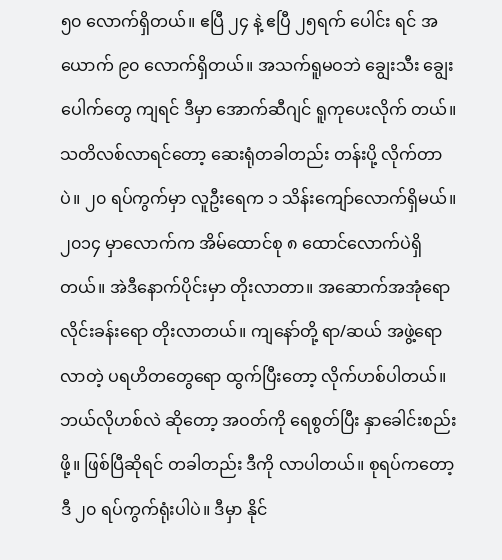၅၀ လောက်ရှိတယ်။ ဧပြီ ၂၄ နဲ့ ဧပြီ ၂၅ရက် ပေါင်း ရင် အယောက် ၉၀ လောက်ရှိတယ်။ အသက်ရူမဝဘဲ ချွေးသီး ချွေးပေါက်တွေ ကျရင် ဒီမှာ အောက်ဆီဂျင် ရူကုပေးလိုက် တယ်။ သတိလစ်လာရင်တော့ ဆေးရုံတခါတည်း တန်းပို့ လိုက်တာပဲ။ ၂၀ ရပ်ကွက်မှာ လူဦးရေက ၁ သိန်းကျော်လောက်ရှိမယ်။ ၂၀၁၄ မှာလောက်က အိမ်ထောင်စု ၈ ထောင်လောက်ပဲရှိတယ်။ အဲဒီနောက်ပိုင်းမှာ တိုးလာတာ။ အဆောက်အအုံရော လိုင်းခန်းရော တိုးလာတယ်။ ကျနော်တို့ ရာ/ဆယ် အဖွဲ့ရော လာတဲ့ ပရဟိတတွေရော ထွက်ပြီးတော့ လိုက်ဟစ်ပါတယ်။ ဘယ်လိုဟစ်လဲ ဆိုတော့ အဝတ်ကို ရေစွတ်ပြီး နှာခေါင်းစည်းဖို့။ ဖြစ်ပြီဆိုရင် တခါတည်း ဒီကို လာပါတယ်။ စုရပ်ကတော့ ဒီ ၂၀ ရပ်ကွက်ရုံးပါပဲ။ ဒီမှာ နိုင်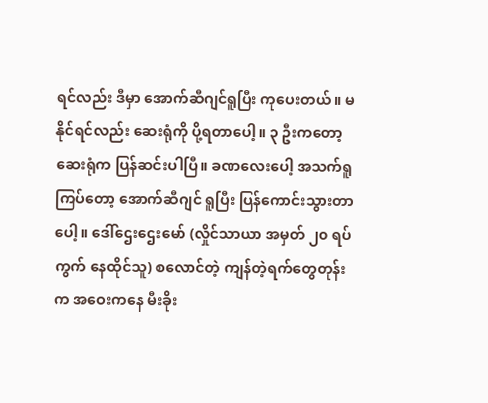ရင်လည်း ဒီမှာ အောက်ဆီဂျင်ရူပြီး ကုပေးတယ်။ မနိုင်ရင်လည်း ဆေးရုံကို ပို့ရတာပေါ့။ ၃ ဦးကတော့ ဆေးရုံက ပြန်ဆင်းပါပြီ။ ခဏလေးပေါ့ အသက်ရူကြပ်တော့ အောက်ဆီဂျင် ရူပြီး ပြန်ကောင်းသွားတာပေါ့။ ဒေါ်ဌေးဌေးမော် (လှိုင်သာယာ အမှတ် ၂၀ ရပ်ကွက် နေထိုင်သူ) စလောင်တဲ့ ကျန်တဲ့ရက်တွေတုန်းက အဝေးကနေ မီးခိုး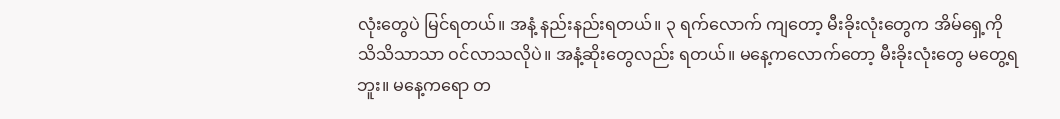လုံးတွေပဲ မြင်ရတယ်။ အနံ့ နည်းနည်းရတယ်။ ၃ ရက်လောက် ကျတော့ မီးခိုးလုံးတွေက အိမ်ရှေ့ကို သိသိသာသာ ဝင်လာသလိုပဲ။ အနံ့ဆိုးတွေလည်း ရတယ်။ မနေ့ကလောက်တော့ မီးခိုးလုံးတွေ မတွေ့ရဘူး။ မနေ့ကရော တ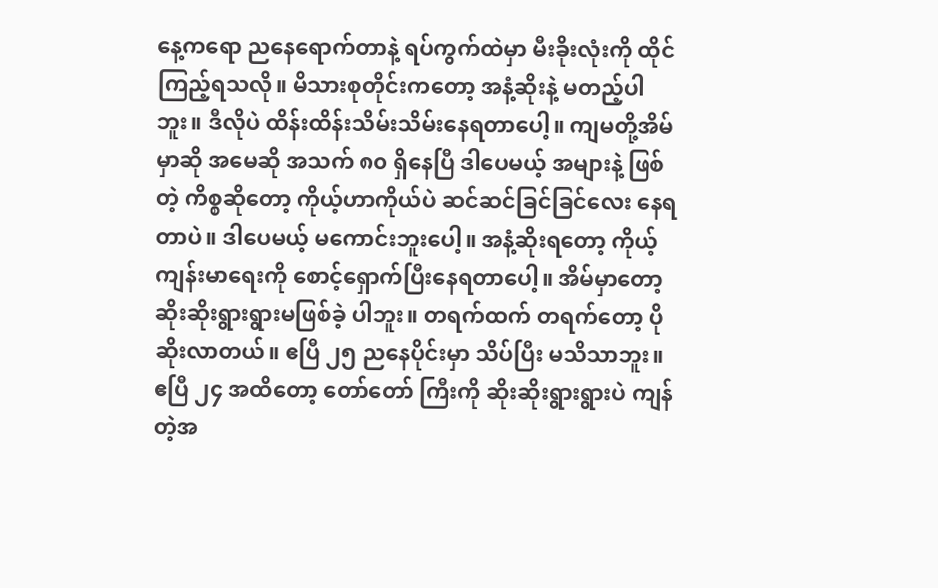နေ့ကရော ညနေရောက်တာနဲ့ ရပ်ကွက်ထဲမှာ မီးခိုးလုံးကို ထိုင်ကြည့်ရသလို။ မိသားစုတိုင်းကတော့ အနံ့ဆိုးနဲ့ မတည့်ပါဘူး။ ဒီလိုပဲ ထိန်းထိန်းသိမ်းသိမ်းနေရတာပေါ့။ ကျမတို့အိမ်မှာဆို အမေဆို အသက် ၈၀ ရှိနေပြီ ဒါပေမယ့် အများနဲ့ ဖြစ်တဲ့ ကိစ္စဆိုတော့ ကိုယ့်ဟာကိုယ်ပဲ ဆင်ဆင်ခြင်ခြင်လေး နေရတာပဲ။ ဒါပေမယ့် မကောင်းဘူးပေါ့။ အနံ့ဆိုးရတော့ ကိုယ့်ကျန်းမာရေးကို စောင့်ရှောက်ပြီးနေရတာပေါ့။ အိမ်မှာတော့ ဆိုးဆိုးရွားရွားမဖြစ်ခဲ့ ပါဘူး။ တရက်ထက် တရက်တော့ ပိုဆိုးလာတယ်။ ဧပြီ ၂၅ ညနေပိုင်းမှာ သိပ်ပြီး မသိသာဘူး။ ဧပြီ ၂၄ အထိတော့ တော်တော် ကြီးကို ဆိုးဆိုးရွားရွားပဲ ကျန်တဲ့အ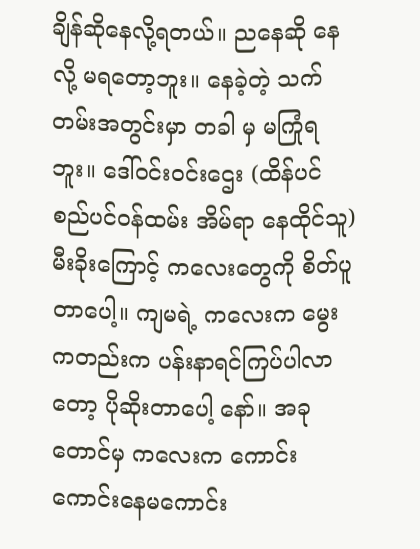ချိန်ဆိုနေလို့ရတယ်။ ညနေဆို နေလို့ မရတော့ဘူး။ နေခဲ့တဲ့ သက်တမ်းအတွင်းမှာ တခါ မှ မကြုံရဘူး။ ဒေါ်ဝင်းဝင်းဌေး (ထိန်ပင် စည်ပင်ဝန်ထမ်း အိမ်ရာ နေထိုင်သူ) မီးခိုးကြောင့် ကလေးတွေကို စိတ်ပူတာပေါ့။ ကျမရဲ့ ကလေးက မွေးကတည်းက ပန်းနာရင်ကြပ်ပါလာတော့ ပိုဆိုးတာပေါ့ နော်။ အခုတောင်မှ ကလေးက ကောင်းကောင်းနေမကောင်း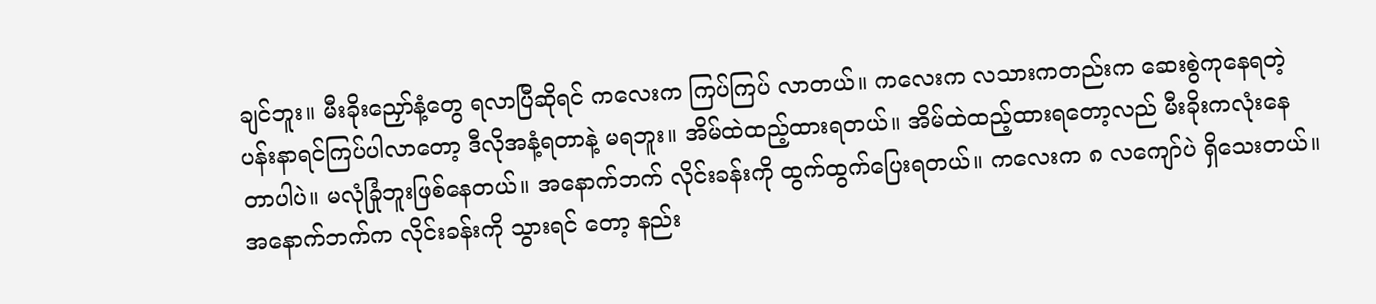ချင်ဘူး။ မီးခိုးညှော်နံ့တွေ ရလာပြီဆိုရင် ကလေးက ကြပ်ကြပ် လာတယ်။ ကလေးက လသားကတည်းက ဆေးစွဲကုနေရတဲ့ ပန်းနာရင်ကြပ်ပါလာတော့ ဒီလိုအနံ့ရတာနဲ့ မရဘူး။ အိမ်ထဲထည့်ထားရတယ်။ အိမ်ထဲထည့်ထားရတော့လည် မီးခိုးကလုံးနေတာပါပဲ။ မလုံခြုံဘူးဖြစ်နေတယ်။ အနောက်ဘက် လိုင်းခန်းကို ထွက်ထွက်ပြေးရတယ်။ ကလေးက ၈ လကျော်ပဲ ရှိသေးတယ်။ အနောက်ဘက်က လိုင်းခန်းကို သွားရင် တော့ နည်း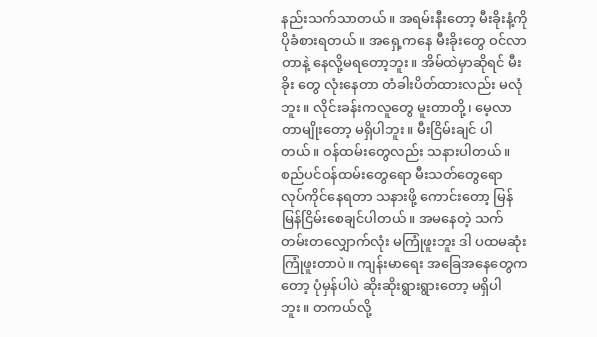နည်းသက်သာတယ်။ အရမ်းနီးတော့ မီးခိုးနံ့ကို ပိုခံစားရတယ်။ အရှေ့ကနေ မီးခိုးတွေ ဝင်လာတာနဲ့ နေလို့မရတော့ဘူး။ အိမ်ထဲမှာဆိုရင် မီးခိုး တွေ လုံးနေတာ တံခါးပိတ်ထားလည်း မလုံဘူး။ လိုင်းခန်းကလူတွေ မူးတာတို့၊ မေ့လာတာမျိုးတော့ မရှိပါဘူး။ မီးငြိမ်းချင် ပါတယ်။ ဝန်ထမ်းတွေလည်း သနားပါတယ်။ စည်ပင်ဝန်ထမ်းတွေရော မီးသတ်တွေရော လုပ်ကိုင်နေရတာ သနားဖို့ ကောင်းတော့ မြန်မြန်ငြိမ်းစေချင်ပါတယ်။ အမနေတဲ့ သက်တမ်းတလျှောက်လုံး မကြုံဖူးဘူး ဒါ ပထမဆုံးကြုံဖူးတာပဲ။ ကျန်းမာရေး အခြေအနေတွေကတော့ ပုံမှန်ပါပဲ ဆိုးဆိုးရွားရွားတော့ မရှိပါဘူး။ တကယ်လို့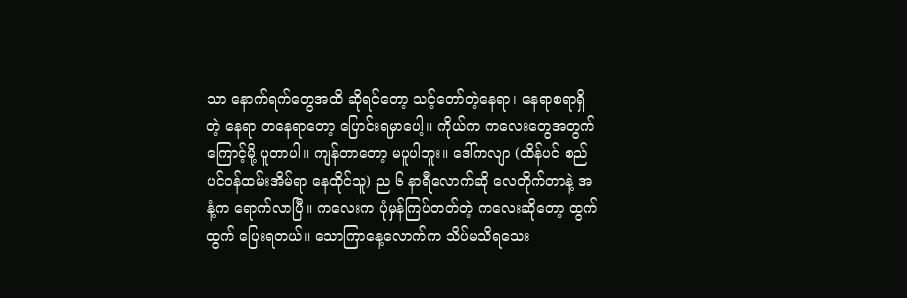သာ နောက်ရက်တွေအထိ ဆိုရင်တော့ သင့်တော်တဲ့နေရာ၊ နေရာစရာရှိတဲ့ နေရာ တနေရာတော့ ပြောင်းရမှာပေါ့။ ကိုယ်က ကလေးတွေအတွက်ကြောင့်မို့ ပူတာပါ။ ကျန်တာတော့ မပူပါဘူး။ ဒေါ်ကလျာ (ထိန်ပင် စည်ပင်ဝန်ထမ်းအိမ်ရာ နေထိုင်သူ) ည ၆ နာရီလောက်ဆို လေတိုက်တာနဲ့ အနံ့က ရောက်လာပြီ။ ကလေးက ပုံမှန်ကြပ်တတ်တဲ့ ကလေးဆိုတော့ ထွက်ထွက် ပြေးရတယ်။ သောကြာနေ့လောက်က သိပ်မသိရသေး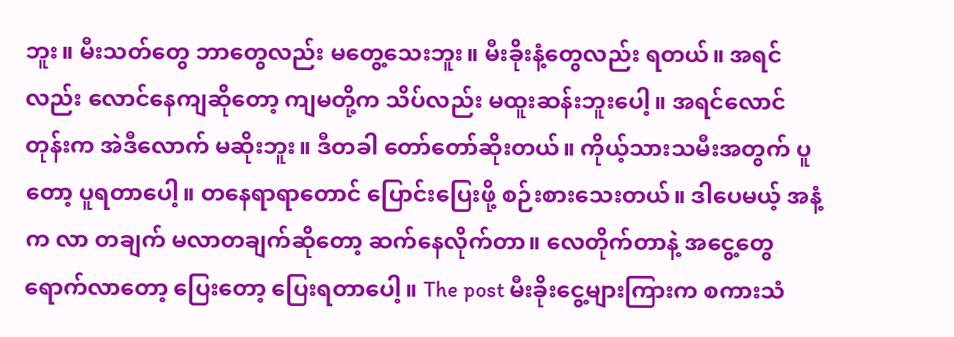ဘူး။ မီးသတ်တွေ ဘာတွေလည်း မတွေ့သေးဘူး။ မီးခိုးနံ့တွေလည်း ရတယ်။ အရင်လည်း လောင်နေကျဆိုတော့ ကျမတို့က သိပ်လည်း မထူးဆန်းဘူးပေါ့။ အရင်လောင်တုန်းက အဲဒီလောက် မဆိုးဘူး။ ဒီတခါ တော်တော်ဆိုးတယ်။ ကိုယ့်သားသမီးအတွက် ပူတော့ ပူရတာပေါ့။ တနေရာရာတောင် ပြောင်းပြေးဖို့ စဉ်းစားသေးတယ်။ ဒါပေမယ့် အနံ့က လာ တချက် မလာတချက်ဆိုတော့ ဆက်နေလိုက်တာ။ လေတိုက်တာနဲ့ အငွေ့တွေ ရောက်လာတော့ ပြေးတော့ ပြေးရတာပေါ့။ The post မီးခိုးငွေ့များကြားက စကားသံ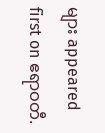များ appeared first on ဧရာဝတီ.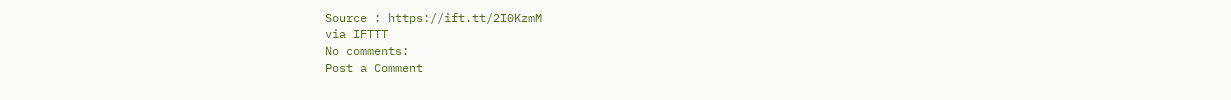Source : https://ift.tt/2I0KzmM
via IFTTT
No comments:
Post a Comment